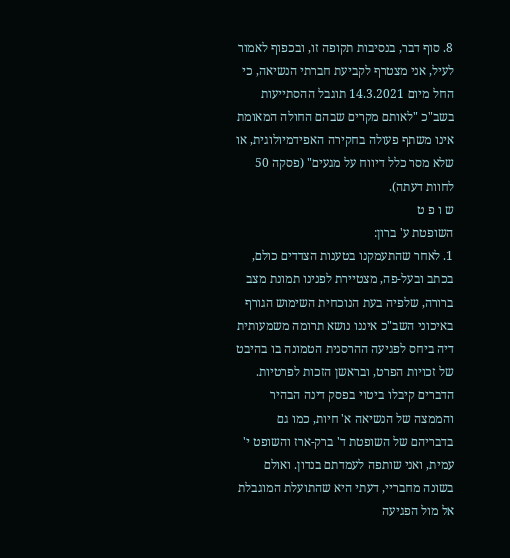8. סוף דבר, בנסיבות תקופה זו, ובכפוף לאמור לעיל, אני מצטרף לקביעת חברתי הנשיאה, כי החל מיום 14.3.2021 תוגבל ההסתייעות בשב"כ "לאותם מקרים שבהם החולה המאומת אינו משתף פעולה בחקירה האפידמיולוגית, או שלא מסר כלל דיווח על מגעים" (פסקה 50 לחוות דעתה).
ש ו פ ט
השופטת ע' ברון:
1. לאחר שהתעמקנו בטענות הצדדים כולם, בכתב ובעל-פה, מצטיירת לפנינו תמונת מצב ברורה, שלפיה בעת הנוכחית השימוש הגורף באיכוני השב"כ איננו נושא תרומה משמעותית דיה ביחס לפגיעה ההרסנית הטמונה בו בהיבט של זכויות הפרט, ובראשן הזכות לפרטיות. הדברים קיבלו ביטוי בפסק דינה הבהיר והממצה של הנשיאה א' חיות, כמו גם בדבריהם של השופטת ד' ברק-ארז והשופט י' עמית, ואני שותפה לעמדתם בנדון. ואולם בשונה מחבריי, דעתי היא שהתועלת המוגבלת אל מול הפגיעה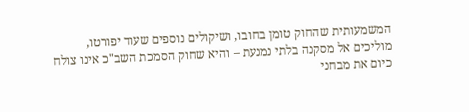המשמעותית שהחוק טומן בחובו, ושיקולים נוספים שעוד יפורטו, מוליכים אל מסקנה בלתי נמנעת – והיא שחוק הסמכת השב"כ אינו צולח כיום את מבחני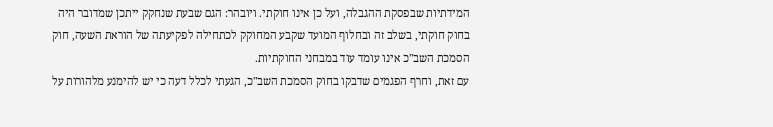המידתיות שבפסקת ההגבלה, ועל כן אינו חוקתי. ויובהר: הגם שבעת שנחקק ייתכן שמדובר היה בחוק חוקתי, בשלב זה ובחלוף המועד שקבע המחוקק לכתחילה לפקיעתה של הוראת השעה, חוק הסמכת השב"כ אינו עומד עוד במבחני החוקתיות.
עם זאת, וחרף הפגמים שדבקו בחוק הסמכת השב"כ, הגעתי לכלל דעה כי יש להימנע מלהורות על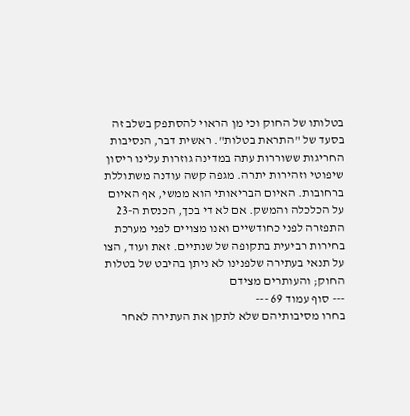בטלותו של החוק וכי מן הראוי להסתפק בשלב זה בסעד של "התראת בטלות". ראשית דבר, הנסיבות החריגות ששוררות עתה במדינה גוזרות עלינו ריסון שיפוטי וזהירות יתרה. מגפה קשה עודנה משתוללת ברחובות. האיום הבריאותי הוא ממשי, אף האיום על הכלכלה והמשק. אם לא די בכך, הכנסת ה-23 התפזרה לפני כחודשיים ואנו מצויים לפני מערכת בחירות רביעית בתקופה של שנתיים. זאת ועוד, הצו על תנאי בעתירה שלפנינו לא ניתן בהיבט של בטלות החוק; והעותרים מצידם
--- סוף עמוד 69 ---
בחרו מסיבותיהם שלא לתקן את העתירה לאחר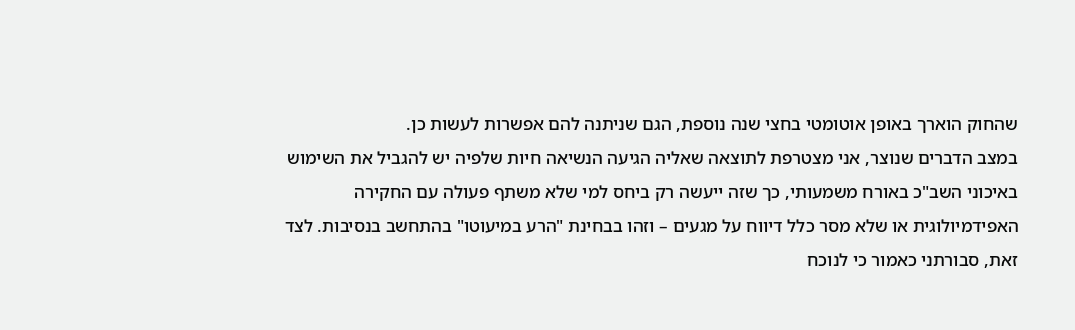שהחוק הוארך באופן אוטומטי בחצי שנה נוספת, הגם שניתנה להם אפשרות לעשות כן.
במצב הדברים שנוצר, אני מצטרפת לתוצאה שאליה הגיעה הנשיאה חיות שלפיה יש להגביל את השימוש באיכוני השב"כ באורח משמעותי, כך שזה ייעשה רק ביחס למי שלא משתף פעולה עם החקירה האפידמיולוגית או שלא מסר כלל דיווח על מגעים – וזהו בבחינת "הרע במיעוטו" בהתחשב בנסיבות. לצד זאת, סבורתני כאמור כי לנוכח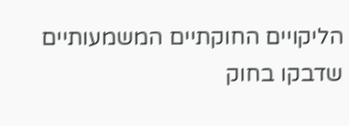הליקויים החוקתיים המשמעותיים שדבקו בחוק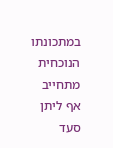במתכונתו הנוכחית מתחייב אף ליתן סעד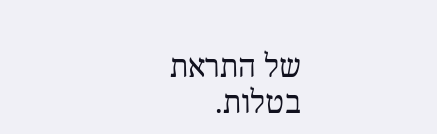של התראת בטלות.